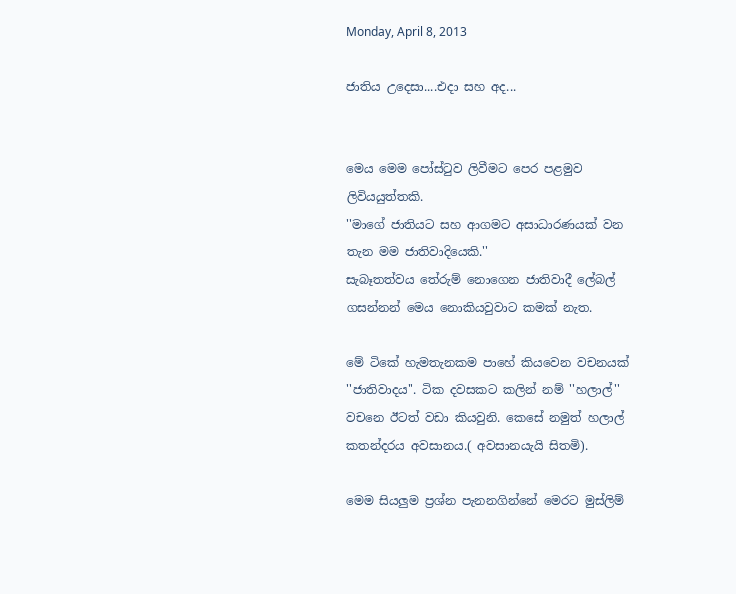Monday, April 8, 2013

ජාතිය උදෙසා....එදා සහ අද...


මෙය මෙම පෝස්‍ටුව ලිවීමට පෙර පළමුව ලිවියයුත්තකි.
''මාගේ ජාතියට සහ ආගමට අසාධාරණයක් වන තැන මම ජාතිවාදියෙකි.''
සැබෑතත්වය තේරුම් නොගෙන ජාතිවාදී ලේබල් ගසන්නන් මෙය නොකියවුවාට කමක් නැත.

මේ ටිකේ හැමතැනකම පාහේ කියවෙන වචනයක් ''ජාතිවාදය''. ටික දවසකට කලින් නම් ''හලාල්'' වචනෙ ඊටත් වඩා කියවුනි. කෙසේ නමුත් හලාල් කතන්දරය අවසානය.( අවසානයැයි සිතමි).

මෙම සියලුම ප්‍රශ්න පැනනගින්නේ මෙරට මුස්ලිම්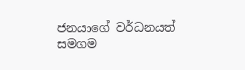ජනයාගේ වර්ධනයත් සමගම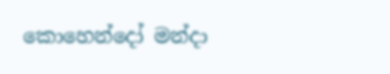කොහෙන්දෝ මන්දා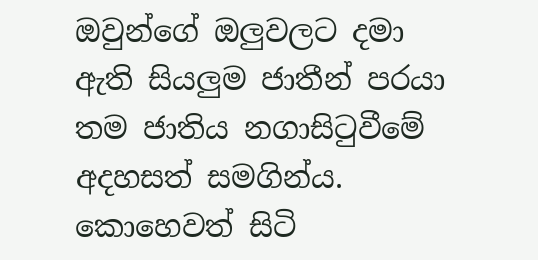ඔවුන්ගේ ඔලුවලට දමා ඇති සියලුම ජාතීන් පරයා තම ජාතිය නගාසි‍ටුවීමේ අදහසත් සමගින්ය. කොහෙවත් සිටි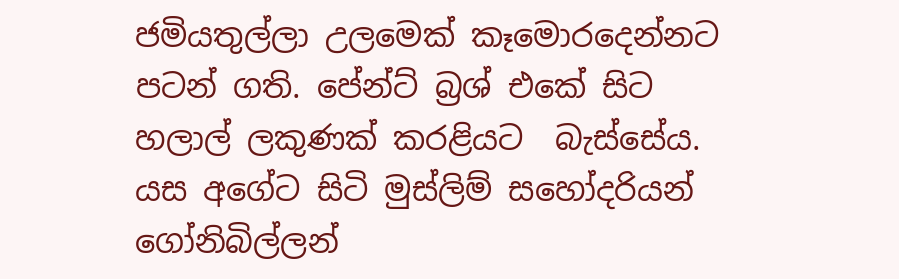ජමියතුල්ලා උලමෙක් කෑමොරදෙන්නට පටන් ගති. පේන්ට් බ්‍රශ් එකේ සිට හලාල් ලකුණක් කරළියට  බැස්සේය. යස අගේට සිටි මුස්ලිම් සහෝදරියන් ගෝනිබිල්ලන්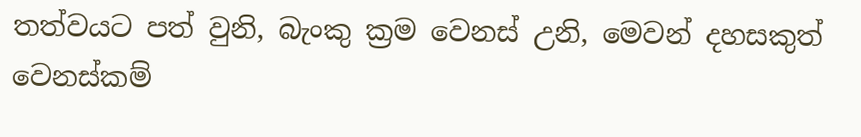තත්වයට පත් වුනි, බැංකු ක්‍රම වෙනස් උනි, මෙවන් දහසකුත් වෙනස්කම්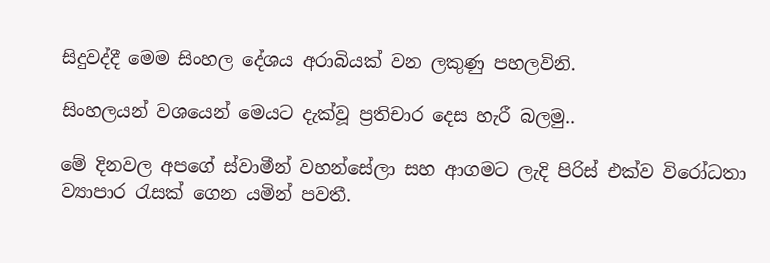සිදුවද්දී මෙම සිංහල දේශය අරාබියක් වන ලකුණු පහලවිනි.

සිංහලයන් වශයෙන් මෙයට දැක්වූ ප්‍රතිචාර දෙස හැරී බලමු..

මේ දිනවල අපගේ ස්වාමීන් වහන්සේලා සහ ආගමට ලැදි පිරිස් එක්ව විරෝධතා ව්‍යාපාර ‍රැසක් ගෙන යමින් පවතී.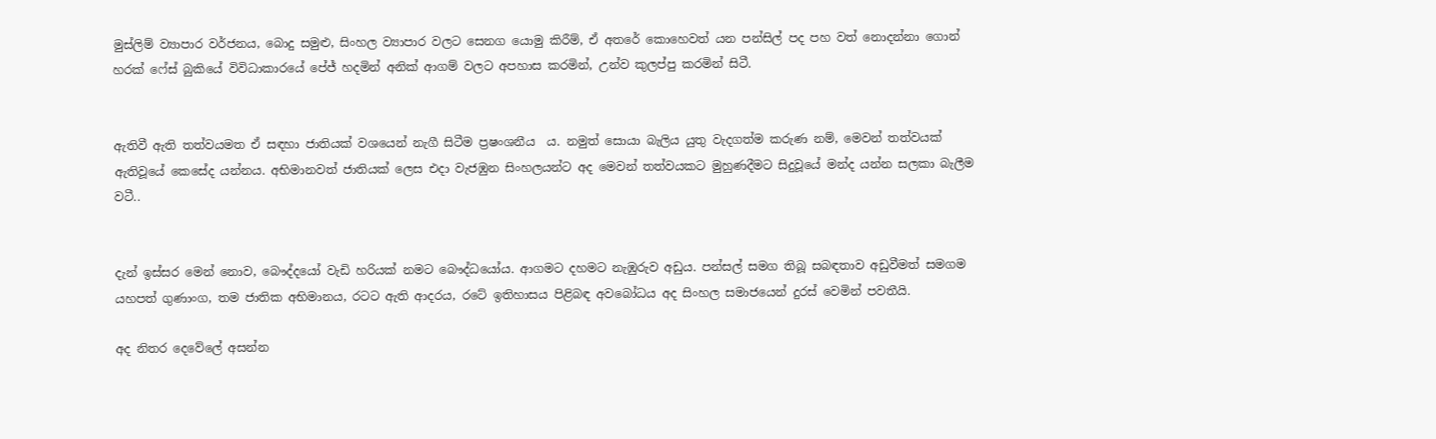මුස්ලිම් ව්‍යාපාර වර්ජනය, බොදු සමුළු, සිංහල ව්‍යාපාර වලට සෙනග යොමු කිරීම්, ඒ අතරේ කොහෙවත් යන පන්සිල් පද පහ වත් නොදන්නා ගොන් හරක් ෆේස් බුකියේ විවිධාකාරයේ පේජ් හදමින් අනික් ආගම් වලට අපහාස කරමින්, උන්ව කුලප්පු කරමින් සිටී.


ඇතිවී ඇති තත්වයමත ඒ සඳහා ජාතියක් වශයෙන් නැගී සිටීම ප්‍රෂංශනීය  ය. නමුත් සොයා බැලිය යුතු වැදගත්ම කරුණ නම්, මෙවන් තත්වයක් ඇතිවූයේ කෙසේද යන්නය. අභිමානවත් ජාතියක් ලෙස එදා වැජඹුන සිංහලයන්ට අද මෙවන් තත්වයකට මුහුණදීමට සිදුවූයේ මන්ද යන්න සලකා බැලීම වටී..


දැන් ඉස්සර මෙන් නොව, බෞද්දයෝ වැඩි හරියක් නමට බෞද්ධයෝය. ආගමට දහමට නැඹුරුව අඩුය. පන්සල් සමග තිබූ සබඳතාව අඩුවීමත් සමගම යහපත් ගුණාංග, තම ජාතික අභිමානය, රටට ඇති ආදරය, රටේ ඉතිහාසය පිළිබඳ අවබෝධය අද සිංහල සමාජයෙන් දුරස් වෙමින් පවතීයි.

අද නිතර දෙවේලේ අසන්න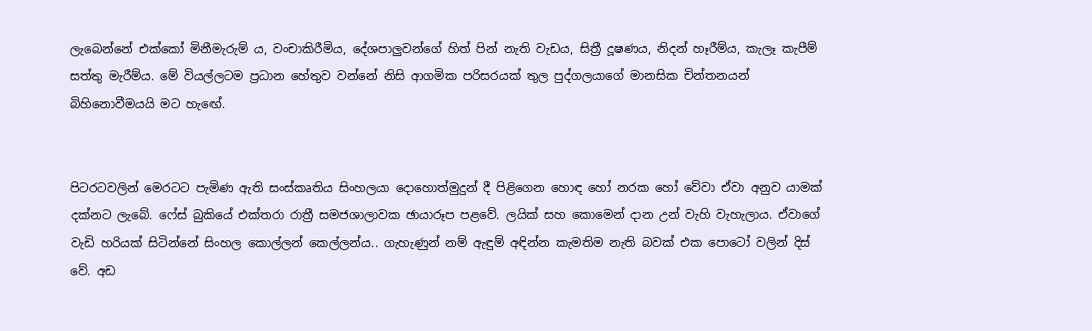ලැබෙන්නේ එක්කෝ මිනීමැරුම් ය, වංචාකිරීමිය, දේශපාලුවන්ගේ හිත් පින් නැති වැඩය, සිත්‍රී දූෂණය, නිදන් හෑරීම්ය, කැලෑ කැපීම් සත්තු මැරීම්ය. මේ වියල්ලටම ප්‍රධාන හේතුව වන්නේ නිසි ආගමික පරිසරයක් තුල පුද්ගලයාගේ මානසික චින්තනයන් බිහිනොවීමයයි මට හැ‍ඟේ.


පිටරටවලින් මෙරටට පැමිණ ඇති සංස්කෘතිය සිංහලයා දොහොත්මුදුන් දී පිළිගෙන හොඳ හෝ නරක හෝ වේවා ඒවා අනුව යාමක් දක්නට ලැබේ. ෆේස් බුකියේ එක්තරා රාත්‍රී සමජශාලාවක ඡායාරූප පළවේ. ලයික් සහ කොමෙන් දාන උන් වැහි වැහැලාය. ඒවාගේ වැඩි හරියක් සිටින්නේ සිංහල කොල්ලන් කෙල්ලන්ය.. ගැහැණුන් නම් ඇඳුම් අඳින්න කැමතිම නැති බවක් එක පොටෝ වලින් දිස් වේ. අඩ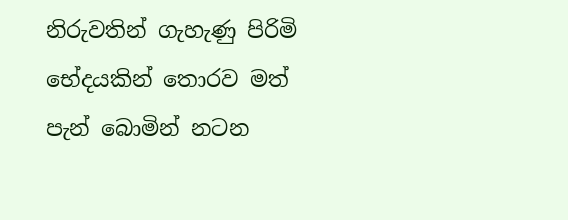නිරුවතින් ගැහැණු පිරිමි භේදයකින් තොරව මත් පැන් බොමින් නටන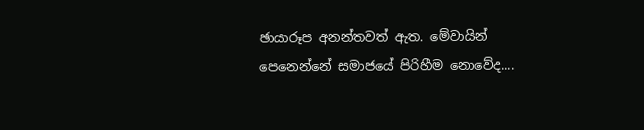ඡායාරූප අනන්තවත් ඇත. මේවායින් පෙනෙන්නේ සමාජයේ පිරිහීම නොවේද....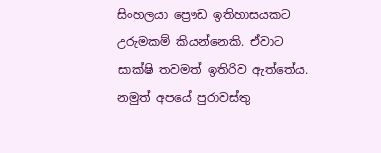සිංහලයා ප්‍රෞඩ ඉතිහාසයකට උරුමකම් කියන්නෙකි. ඒවාට සාක්ෂි තවමත් ඉතිරිව ඇත්තේය. නමුත් අපයේ පුරාවස්තු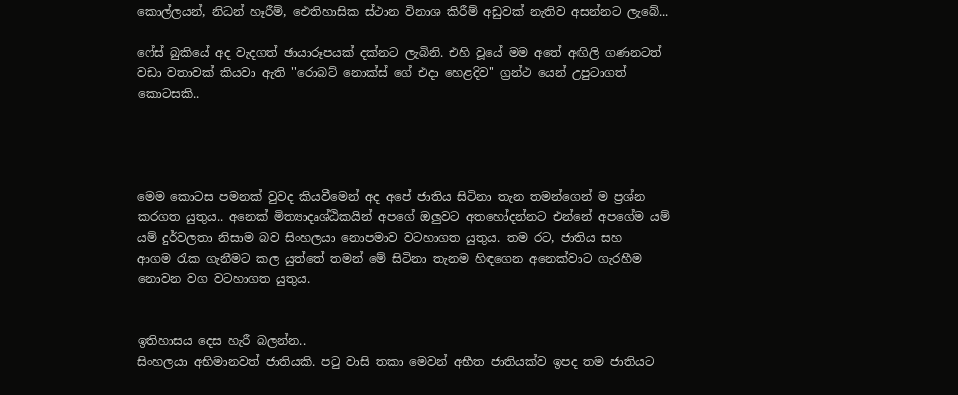කොල්ලයන්, නිධන් හෑරීම්, ඓතිහාසික ස්ථාන විනාශ කිරීම් අඩුවක් නැතිව අසන්නට ලැබේ...

ෆේස් බුකියේ අද වැදගත් ඡායාරූපයක් දක්නට ලැබිනි. එහි වූයේ මම අතේ අඟිලි ගණනටත් වඩා වතාවක් කියවා ඇති ''රොබට් නොක්ස් ගේ එදා හෙළදිව'' ග්‍රන්ථ යෙන් උපුටාගත් කොටසකි..




මෙම කොටස පමනක් වුවද කියවීමෙන් අද අපේ ජාතිය සිටිනා තැන තමන්ගෙන් ම ප්‍රශ්න කරගත යුතුය.. අනෙක් මිත්‍යාදෘශ්ඨිකයින් අපගේ ඔලුවට අතහෝදන්නට එන්නේ අපගේම යම් යම් දුර්වලතා නිසාම බව සිංහලයා නොපමාව වටහාගත යුතුය. තම රට, ජාතිය සහ ආගම ‍රැක ගැනීමට කල යුත්තේ තමන් මේ සිටිනා තැනම හිඳගෙන අනෙක්වාට ගැරහීම නොවන වග වටහාගත යුතුය.


ඉතිහාසය දෙස හැරී බලන්න..
සිංහලයා අභිමානවත් ජාතියකි. ප‍ටු වාසි තකා මෙවන් අභීත ජාතියක්ව ඉපද තම ජාතියට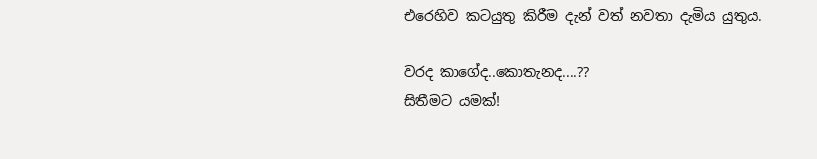එරෙහිව කටයුතු කිරීම දැන් වත් නවතා දැමිය යුතුය.

වරද කාගේද..කොතැනද....??
සිතීමට යමක්!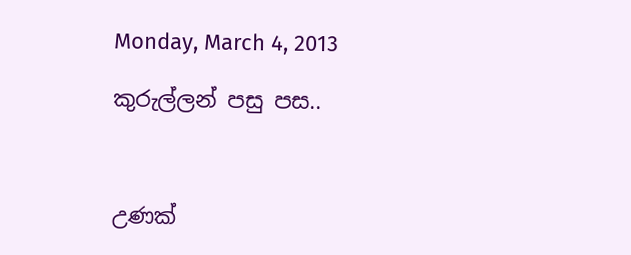Monday, March 4, 2013

කුරුල්ලන් පසු පස..



උණක්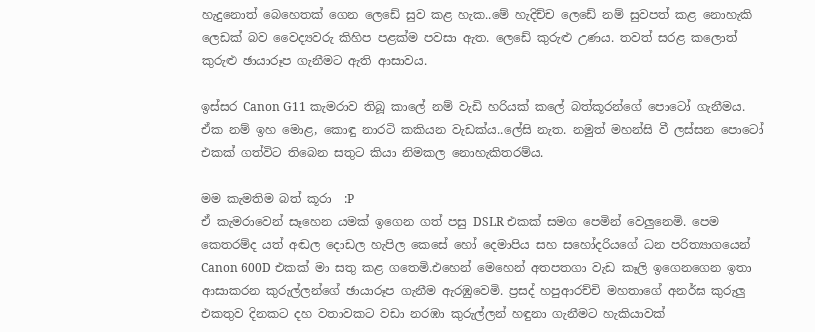හැදුනොත් බෙහෙතක් ගෙන ලෙඩේ සුව කළ හැක..මේ හැදිච්ච ලෙඩේ නම් සුවපත් කළ නොහැකි ලෙඩක් බව වෛද්‍යවරු කිහිප පළක්ම පවසා ඇත. ලෙඩේ කුරුළු උණය. තවත් සරළ කලොත් කුරුළු ඡායාරූප ගැනීමට ඇති ආසාවය.

ඉස්සර Canon G11 කැමරාව තිබූ කාලේ නම් වැඩි හරියක් කලේ බත්කූරන්ගේ පොටෝ ගැනීමය. ඒක නම් ඉහ මොළ, කොඳු නාරටි කකියන වැඩක්ය..ලේසි නැත. නමුත් මහන්සි වී ලස්සන පොටෝ එකක් ගත්විට තිබෙන සතුට කියා නිමකල නොහැකිතරම්ය.

මම කැමතිම බත් කූරා  :P
ඒ කැමරාවෙන් සෑහෙන යමක් ඉගෙන ගත් පසු DSLR එකක් සමග පෙමින් වෙලුනෙමි. පෙම කෙතරම්ද යත් අඬල දොඩල හැපිල කෙසේ හෝ දෙමාපිය සහ සහෝදරියගේ ධන පරිත්‍යාගයෙන් Canon 600D එකක් මා සතු කළ ගතෙමි.එහෙන් මෙහෙන් අතපතගා වැඩ කෑලි ඉගෙනගෙන ඉතා ආසාකරන කුරුල්ලන්ගේ ඡායාරූප ගැනීම ඇරඹුවෙමි. ප්‍රසද් හපුආරච්චි මහතාගේ අනර්ඝ කුරුලු එකතුව දිනකට දහ වතාවකට වඩා නරඹා කුරුල්ලන් හඳුනා ගැනීමට හැකියාවක්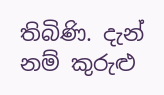තිබිණි. දැන් නම් කුරුළු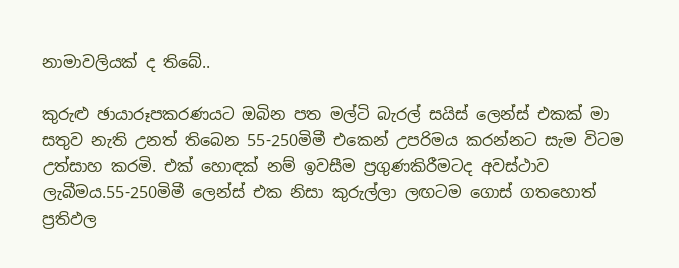නාමාවලියක් ද තිබේ..

කුරුළු ඡායාරූපකරණයට ඔබින පත මල්ටි බැරල් සයිස් ලෙන්ස් එකක් මා සතුව නැති උනත් තිබෙන 55-250මිමී එකෙන් උපරිමය කරන්නට සැම විටම උත්සාහ කරමි. එක් හොඳක් නම් ඉවසීම ප්‍රගුණකිරීමටද අවස්ථාව ලැබීමය.55-250මිමී ලෙන්ස් එක නිසා කුරුල්ලා ලඟටම ගොස් ගතහොත් ප්‍රතිඵල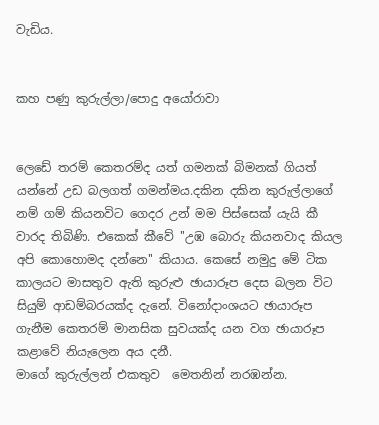වැඩිය.


කහ පණු කුරුල්ලා/පොදු අයෝරාවා


ලෙඩේ තරම් කෙතරම්ද යත් ගමනක් බිමනක් ගියත් යන්නේ උඩ බලගත් ගමන්මය.දකින දකින කුරුල්ලාගේ නම් ගම් කියනවිට ගෙදර උන් මම පිස්සෙක් යැයි කී වාරද තිබිණි. එකෙක් කීවේ ''උඹ බොරු කියනවාද කියල අපි කොහොමද දන්නෙ'' කියාය. කෙසේ නමුදු මේ ටික කාලයට මාසතුව ඇති කුරුළු ඡායාරූප දෙස බලන විට සියුම් ආඩම්බරයක්ද දැනේ. විනෝදාංශයට ඡායාරූප ගැනීම කෙතරම් මානසික සුවයක්ද යන වග ඡායාරූප කළාවේ නියැලෙන අය දනී.
මාගේ කුරුල්ලන් එකතුව  මෙතනින් නරඹන්න.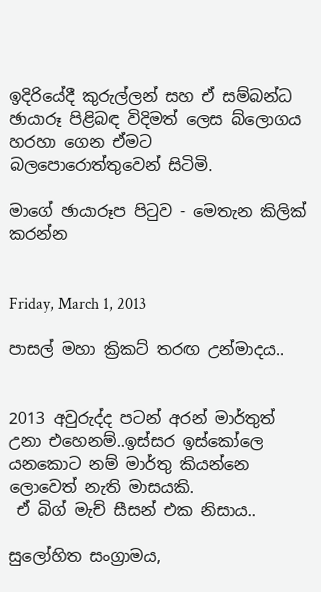ඉදිරියේදී කුරුල්ලන් සහ ඒ සම්බන්ධ ඡායාරූ පිළිබඳ විදිමත් ලෙස බ්ලොගය හරහා ගෙන ඒමට බලපොරොත්තුවෙන් සිටිමි.

මාගේ ඡායාරූප පි‍ටුව - මෙතැන කිලික් කරන්න


Friday, March 1, 2013

පාසල් මහා ක්‍රිකට් තරඟ උන්මාදය..


2013 අවුරුද්ද පටන් අරන් මාර්තුත් උනා එහෙනම්..ඉස්සර ඉස්කෝලෙ යනකොට නම් මාර්තු කියන්නෙ ලොවෙත් නැති මාසයකි.
 ඒ බිග් මැච් සීසන් එක නිසාය..

සුලෝහිත සංග්‍රාමය,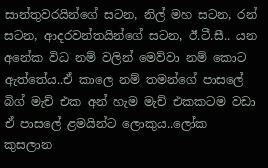සාන්තුවරයින්ගේ සටන, නිල් මහ සටන, රන් සටන, ආදරවන්තයින්ගේ සටන, ඊ.ටී.සී.. යන අනේක විධ නම් වලින් මෙව්වා නම් කොට ඇත්තේය..ඒ කාලෙ නම් තමන්ගේ පාසලේ බිග් මැච් එක අන් හැම මැච් එකකටම වඩා ඒ පාසලේ ළමයින්ට ලොකුය..ලෝක කුසලාන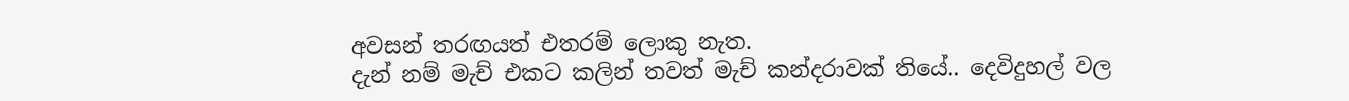අවසන් තරඟයත් එතරම් ලොකු නැත.
දැන් නම් මැච් එකට කලින් තවත් මැච් කන්දරාවක් තියේ.. දෙවිදුහල් වල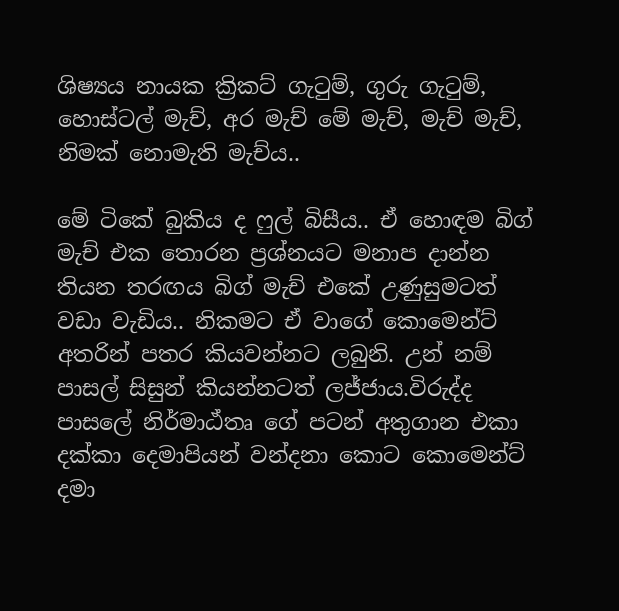ශිෂ්‍යය නායක ක්‍රිකට් ගැ‍ටුම්, ගුරු ගැ‍ටුම්, හොස්ටල් මැච්, අර මැච් මේ මැච්, මැච් මැච්, නිමක් නොමැති මැච්ය..

මේ ටිකේ බුකිය ද ෆුල් බිසීය.. ඒ හොඳම බිග් මැච් එක තොරන ප්‍රශ්නයට මනාප දාන්න තියන තරඟය බිග් මැච් එකේ උණුසුමටත් වඩා වැඩිය.. නිකමට ඒ වාගේ කොමෙන්ට් අතරින් පතර කියවන්නට ලබුනි. උන් නම් පාසල් සිසුන් කියන්නටත් ලජ්ජාය.විරුද්ද පාසලේ නිර්මාඨ්තෘ ගේ පටන් අතුගාන එකා දක්කා දෙමාපියන් වන්දනා කොට කොමෙන්ට් දමා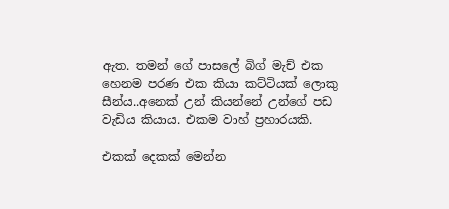ඇත. තමන් ගේ පාසලේ බිග් මැච් එක හෙනම පරණ එක කියා කට්ටියක් ලොකු සීන්ය..අනෙක් උන් කියන්නේ උන්ගේ පඩ වැඩිය කියාය. එකම වාහ් ප්‍රහාරයකි.

එකක් දෙකක් මෙන්න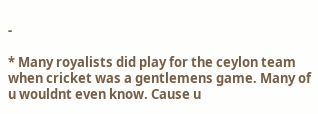-

* Many royalists did play for the ceylon team when cricket was a gentlemens game. Many of u wouldnt even know. Cause u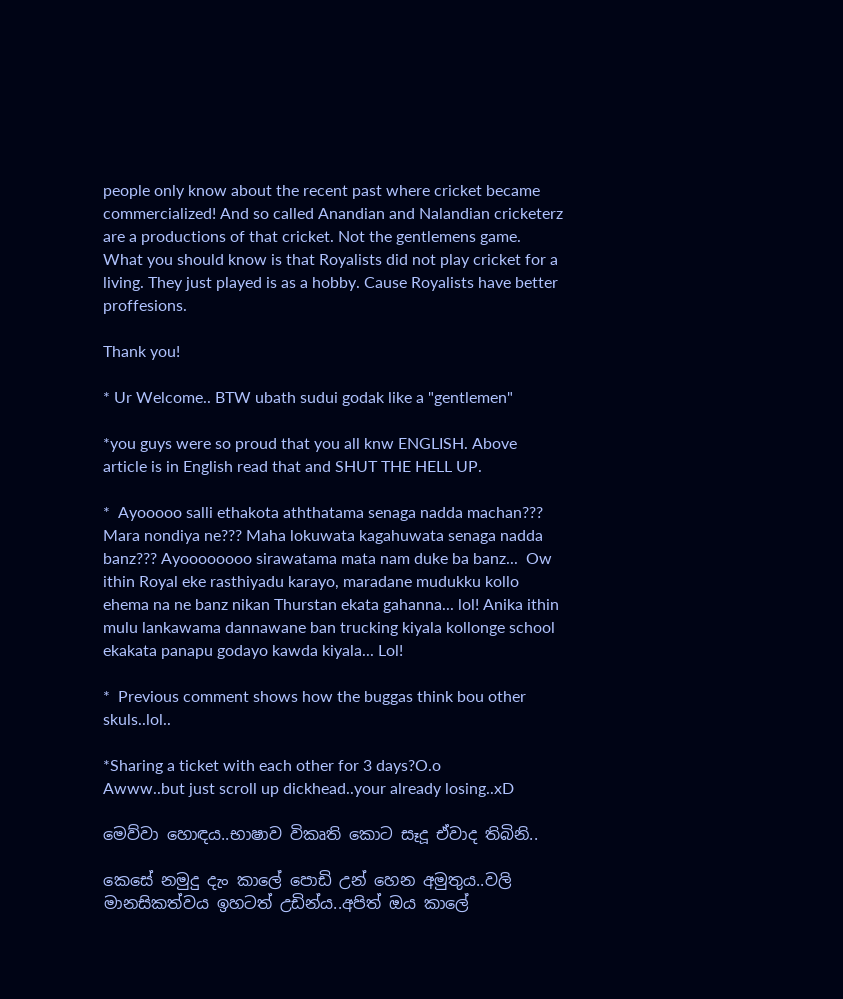people only know about the recent past where cricket became commercialized! And so called Anandian and Nalandian cricketerz are a productions of that cricket. Not the gentlemens game. What you should know is that Royalists did not play cricket for a living. They just played is as a hobby. Cause Royalists have better proffesions.

Thank you!

* Ur Welcome.. BTW ubath sudui godak like a "gentlemen"

*you guys were so proud that you all knw ENGLISH. Above article is in English read that and SHUT THE HELL UP.

*  Ayooooo salli ethakota aththatama senaga nadda machan??? Mara nondiya ne??? Maha lokuwata kagahuwata senaga nadda banz??? Ayoooooooo sirawatama mata nam duke ba banz...  Ow ithin Royal eke rasthiyadu karayo, maradane mudukku kollo ehema na ne banz nikan Thurstan ekata gahanna... lol! Anika ithin mulu lankawama dannawane ban trucking kiyala kollonge school ekakata panapu godayo kawda kiyala... Lol!

*  Previous comment shows how the buggas think bou other skuls..lol..

*Sharing a ticket with each other for 3 days?O.o
Awww..but just scroll up dickhead..your already losing..xD

මෙව්වා හොඳය..භාෂාව විකෘති කොට සෑදූ ඒවාද තිබිනි..

කෙසේ නමුදු දැං කාලේ පොඩි උන් හෙන අමුතුය..වලි මානසිකත්වය ඉහටත් උඩින්ය..අපිත් ඔය කාලේ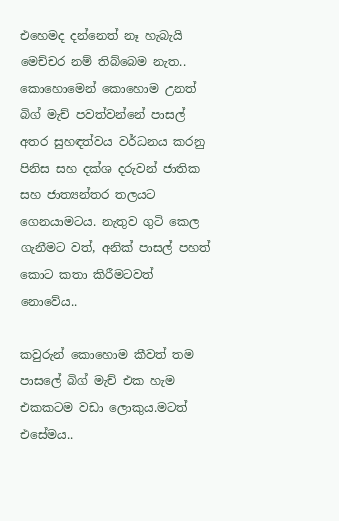එහෙමද දන්නෙත් නෑ හැබැයි මෙච්චර නම් තිබ්බෙම නැත..
කොහොමෙන් කොහොම උනත් බිග් මැච් පවත්වන්නේ පාසල් අතර සුහඳත්වය වර්ධනය කරනු පිනිස සහ දක්ශ දරුවන් ජාතික සහ ජාත්‍යන්තර තලයට ගෙනයාමටය. නැතුව ගුටි කෙල ගැනීමට වත්, අනික් පාසල් පහත් කොට කතා කිරීමටවත් නොවේය..

කවුරුන් කොහොම කීවත් තම පාසලේ බිග් මැච් එක හැම එකකටම වඩා ලොකුය.මටත් එසේමය..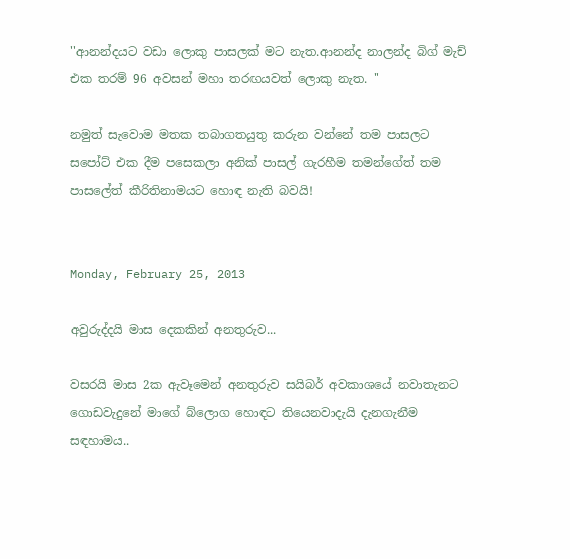''ආනන්දයට වඩා ලොකු පාසලක් මට නැත.ආනන්ද නාලන්ද බිග් මැච් එක තරම් 96 අවසන් මහා තරඟයවත් ලොකු නැත. ''

නමුත් සැවොම මතක තබාගතයුතු කරුන වන්නේ තම පාසලට සපෝට් එක දීම පසෙකලා අනික් පාසල් ගැරහීම තමන්ගේත් තම පාසලේත් කීරිතිනාමයට හොඳ නැති බවයි!


Monday, February 25, 2013

අවුරුද්දයි මාස දෙකකින් අනතුරුව...

වසරයි මාස 2ක ඇවෑමෙන් අනතුරුව සයිබර් අවකාශයේ නවාතැනට ගොඩවැදුනේ මාගේ බ්ලොග හොඳට තියෙනවාදැයි දැනගැනීම සඳහාමය..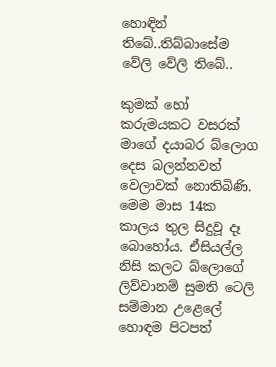හොඳින් තිබේ..තිබ්බාසේම වේලි වේලි තිබේ..

කුමක් හෝ කරුමයකට වසරක් මාගේ දයාබර බ්ලොග දෙස බලන්නවත් වෙලාවක් නොතිබිණි. මෙම මාස 14ක කාලය තුල සිදුවූ දෑ බොහෝය. ඒසියල්ල නිසි කලට බ්ලොගේ ලිව්වානම් සුමති ටෙලි සම්මාන උළෙලේ හොඳම පිටපත්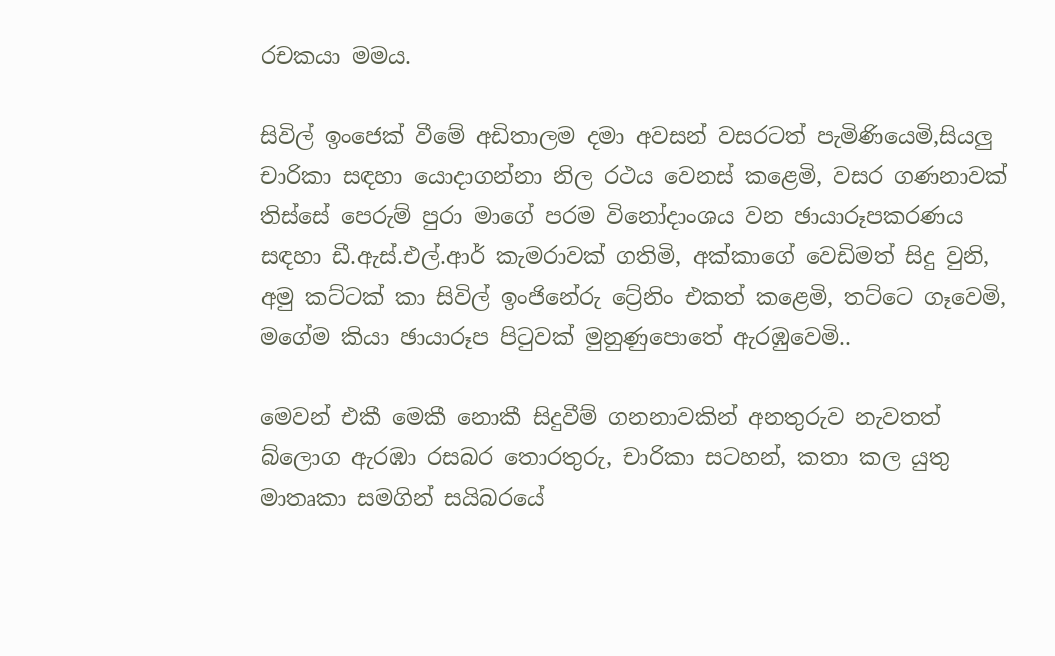රචකයා මමය.

සිවිල් ඉංජෙක් වීමේ අඩිතාලම දමා අවසන් වසරටත් පැමිණියෙමි,සියලු චාරිකා සඳහා යොදාගන්නා නිල රථය වෙනස් කළෙමි, වසර ගණනාවක් තිස්සේ පෙරුම් පුරා මාගේ පරම විනෝදාංශය වන ඡායාරූපකරණය සඳහා ඩී.ඇස්.එල්.ආර් කැමරාවක් ගතිමි, අක්කාගේ වෙඩිමත් සිදු වුනි, අමු කට්ටක් කා සිවිල් ඉංජිනේරු ට්‍රේනිං එකත් කළෙමි, තට්ටෙ ගෑවෙමි, මගේම කියා ඡායාරූප පි‍ටුවක් මුනුණුපොතේ ඇරඹුවෙමි..

මෙවන් එකී මෙකී නොකී සිදුවීම් ගනනාවකින් අනතුරුව නැවතත් බ්ලොග ඇරඹා රසබර තොරතුරු, චාරිකා සටහන්, කතා කල යුතු මාතෘකා සමගින් සයිබරයේ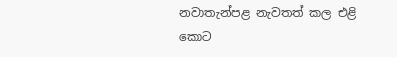නවාතැන්පළ නැවතත් කල එළි කොට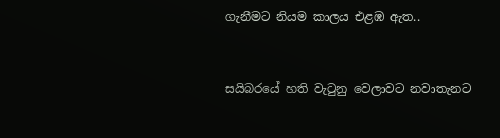ගැනීමට නියම කාලය එළඹ ඇත..


සයිබරයේ හති වැ‍ටුනු වෙලාවට නවාතැනට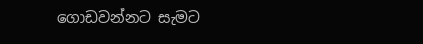ගොඩවන්නට සැමට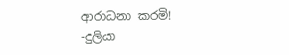ආරාධනා කරමි!
-දුලියා